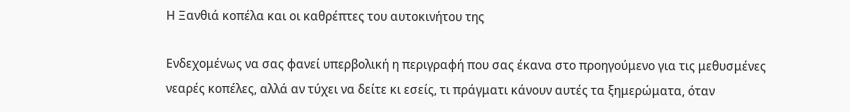Η Ξανθιά κοπέλα και οι καθρέπτες του αυτοκινήτου της

Ενδεχομένως να σας φανεί υπερβολική η περιγραφή που σας έκανα στο προηγούμενο για τις μεθυσμένες νεαρές κοπέλες, αλλά αν τύχει να δείτε κι εσείς, τι πράγματι κάνουν αυτές τα ξημερώματα, όταν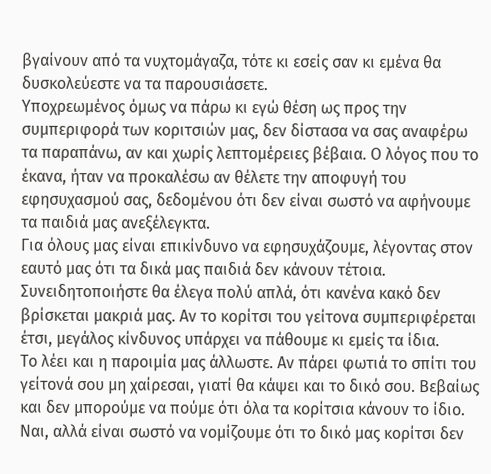βγαίνουν από τα νυχτομάγαζα, τότε κι εσείς σαν κι εμένα θα δυσκολεύεστε να τα παρουσιάσετε.
Υποχρεωμένος όμως να πάρω κι εγώ θέση ως προς την συμπεριφορά των κοριτσιών μας, δεν δίστασα να σας αναφέρω τα παραπάνω, αν και χωρίς λεπτομέρειες βέβαια. Ο λόγος που το έκανα, ήταν να προκαλέσω αν θέλετε την αποφυγή του εφησυχασμού σας, δεδομένου ότι δεν είναι σωστό να αφήνουμε τα παιδιά μας ανεξέλεγκτα.
Για όλους μας είναι επικίνδυνο να εφησυχάζουμε, λέγοντας στον εαυτό μας ότι τα δικά μας παιδιά δεν κάνουν τέτοια. Συνειδητοποιήστε θα έλεγα πολύ απλά, ότι κανένα κακό δεν βρίσκεται μακριά μας. Αν το κορίτσι του γείτονα συμπεριφέρεται έτσι, μεγάλος κίνδυνος υπάρχει να πάθουμε κι εμείς τα ίδια.
Το λέει και η παροιμία μας άλλωστε. Αν πάρει φωτιά το σπίτι του γείτονά σου μη χαίρεσαι, γιατί θα κάψει και το δικό σου. Βεβαίως και δεν μπορούμε να πούμε ότι όλα τα κορίτσια κάνουν το ίδιο. Ναι, αλλά είναι σωστό να νομίζουμε ότι το δικό μας κορίτσι δεν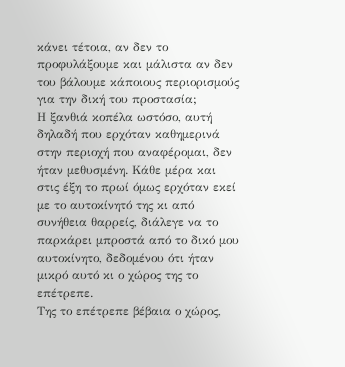κάνει τέτοια, αν δεν το προφυλάξουμε και μάλιστα αν δεν του βάλουμε κάποιους περιορισμούς για την δική του προστασία;
Η ξανθιά κοπέλα ωστόσο, αυτή δηλαδή που ερχόταν καθημερινά στην περιοχή που αναφέρομαι, δεν ήταν μεθυσμένη. Κάθε μέρα και στις έξη το πρωί όμως ερχόταν εκεί με το αυτοκίνητό της κι από συνήθεια θαρρείς, διάλεγε να το παρκάρει μπροστά από το δικό μου αυτοκίνητο, δεδομένου ότι ήταν μικρό αυτό κι ο χώρος της το επέτρεπε.
Της το επέτρεπε βέβαια ο χώρος,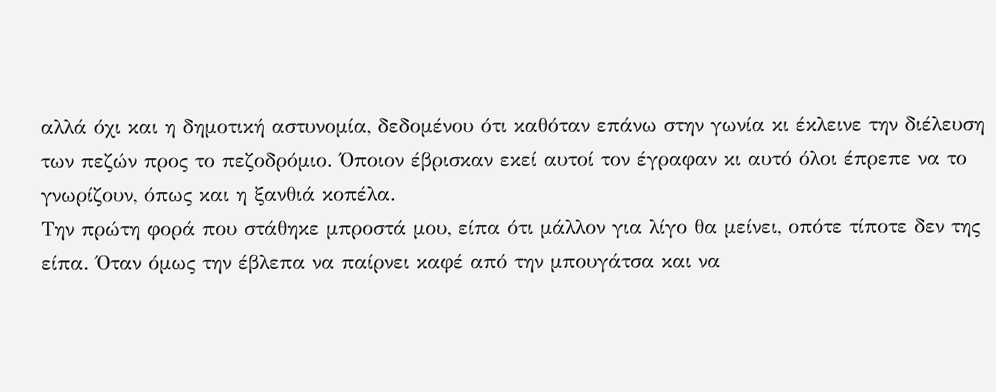αλλά όχι και η δημοτική αστυνομία, δεδομένου ότι καθόταν επάνω στην γωνία κι έκλεινε την διέλευση των πεζών προς το πεζοδρόμιο. Όποιον έβρισκαν εκεί αυτοί τον έγραφαν κι αυτό όλοι έπρεπε να το γνωρίζουν, όπως και η ξανθιά κοπέλα.
Την πρώτη φορά που στάθηκε μπροστά μου, είπα ότι μάλλον για λίγο θα μείνει, οπότε τίποτε δεν της είπα. Όταν όμως την έβλεπα να παίρνει καφέ από την μπουγάτσα και να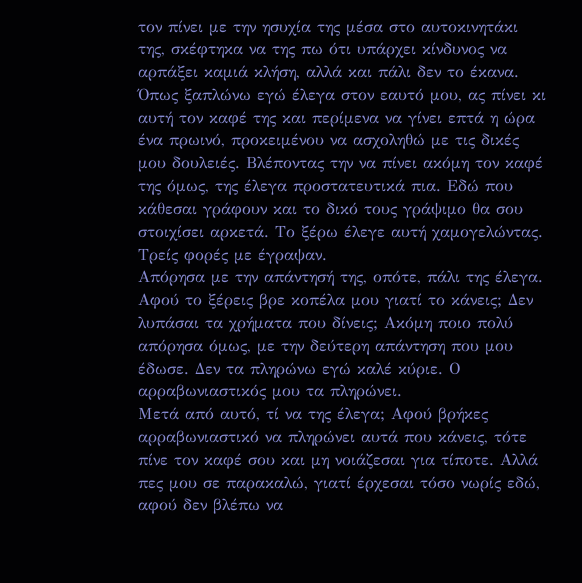τον πίνει με την ησυχία της μέσα στο αυτοκινητάκι της, σκέφτηκα να της πω ότι υπάρχει κίνδυνος να αρπάξει καμιά κλήση, αλλά και πάλι δεν το έκανα.
Όπως ξαπλώνω εγώ έλεγα στον εαυτό μου, ας πίνει κι αυτή τον καφέ της και περίμενα να γίνει επτά η ώρα ένα πρωινό, προκειμένου να ασχοληθώ με τις δικές μου δουλειές. Βλέποντας την να πίνει ακόμη τον καφέ της όμως, της έλεγα προστατευτικά πια. Εδώ που κάθεσαι γράφουν και το δικό τους γράψιμο θα σου στοιχίσει αρκετά. Το ξέρω έλεγε αυτή χαμογελώντας. Τρείς φορές με έγραψαν.
Απόρησα με την απάντησή της, οπότε, πάλι της έλεγα. Αφού το ξέρεις βρε κοπέλα μου γιατί το κάνεις; Δεν λυπάσαι τα χρήματα που δίνεις; Ακόμη ποιο πολύ απόρησα όμως, με την δεύτερη απάντηση που μου έδωσε. Δεν τα πληρώνω εγώ καλέ κύριε. Ο αρραβωνιαστικός μου τα πληρώνει.
Μετά από αυτό, τί να της έλεγα; Αφού βρήκες αρραβωνιαστικό να πληρώνει αυτά που κάνεις, τότε πίνε τον καφέ σου και μη νοιάζεσαι για τίποτε. Αλλά πες μου σε παρακαλώ, γιατί έρχεσαι τόσο νωρίς εδώ, αφού δεν βλέπω να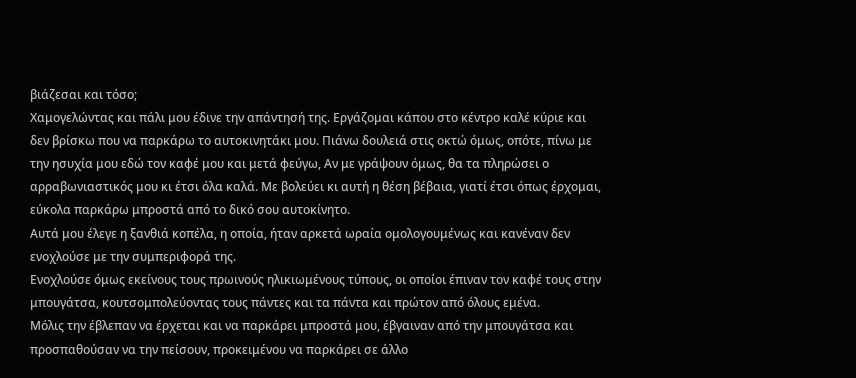βιάζεσαι και τόσο;
Χαμογελώντας και πάλι μου έδινε την απάντησή της. Εργάζομαι κάπου στο κέντρο καλέ κύριε και δεν βρίσκω που να παρκάρω το αυτοκινητάκι μου. Πιάνω δουλειά στις οκτώ όμως, οπότε, πίνω με την ησυχία μου εδώ τον καφέ μου και μετά φεύγω, Αν με γράψουν όμως, θα τα πληρώσει ο αρραβωνιαστικός μου κι έτσι όλα καλά. Με βολεύει κι αυτή η θέση βέβαια, γιατί έτσι όπως έρχομαι, εύκολα παρκάρω μπροστά από το δικό σου αυτοκίνητο.
Αυτά μου έλεγε η ξανθιά κοπέλα, η οποία, ήταν αρκετά ωραία ομολογουμένως και κανέναν δεν ενοχλούσε με την συμπεριφορά της.
Ενοχλούσε όμως εκείνους τους πρωινούς ηλικιωμένους τύπους, οι οποίοι έπιναν τον καφέ τους στην μπουγάτσα, κουτσομπολεύοντας τους πάντες και τα πάντα και πρώτον από όλους εμένα.
Μόλις την έβλεπαν να έρχεται και να παρκάρει μπροστά μου, έβγαιναν από την μπουγάτσα και προσπαθούσαν να την πείσουν, προκειμένου να παρκάρει σε άλλο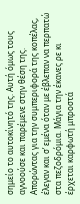σημείο το αυτοκίνητό της. Αυτή όμως τους αγνοούσε και παρέμενε στην θέση της.
Απορώντας για την συμπεριφορά της κοπέλας, έλεγαν και σ’ εμένα όταν με έβλεπαν να περπατώ στα πεζοδρόμια. Μάγια την έκανες ρε κι έρχεται καρφωτή μπροστά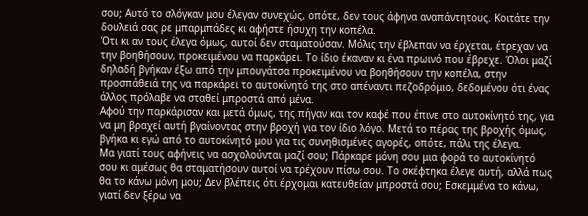σου; Αυτό το σλόγκαν μου έλεγαν συνεχώς, οπότε, δεν τους άφηνα αναπάντητους. Κοιτάτε την δουλειά σας ρε μπαρμπάδες κι αφήστε ήσυχη την κοπέλα.
Ότι κι αν τους έλεγα όμως, αυτοί δεν σταματούσαν. Μόλις την έβλεπαν να έρχεται, έτρεχαν να την βοηθήσουν, προκειμένου να παρκάρει. Το ίδιο έκαναν κι ένα πρωινό που έβρεχε. Όλοι μαζί δηλαδή βγήκαν έξω από την μπουγάτσα προκειμένου να βοηθήσουν την κοπέλα, στην προσπάθειά της να παρκάρει το αυτοκίνητό της στο απέναντι πεζοδρόμιο, δεδομένου ότι ένας άλλος πρόλαβε να σταθεί μπροστά από μένα.
Αφού την παρκάρισαν και μετά όμως, της πήγαν και τον καφέ που έπινε στο αυτοκίνητό της, για να μη βραχεί αυτή βγαίνοντας στην βροχή για τον ίδιο λόγο. Μετά το πέρας της βροχής όμως, βγήκα κι εγώ από το αυτοκίνητό μου για τις συνηθισμένες αγορές, οπότε, πάλι της έλεγα.
Μα γιατί τους αφήνεις να ασχολούνται μαζί σου; Πάρκαρε μόνη σου μια φορά το αυτοκίνητό σου κι αμέσως θα σταματήσουν αυτοί να τρέχουν πίσω σου. Το σκέφτηκα έλεγε αυτή, αλλά πως θα το κάνω μόνη μου; Δεν βλέπεις ότι έρχομαι κατευθείαν μπροστά σου; Εσκεμμένα το κάνω, γιατί δεν ξέρω να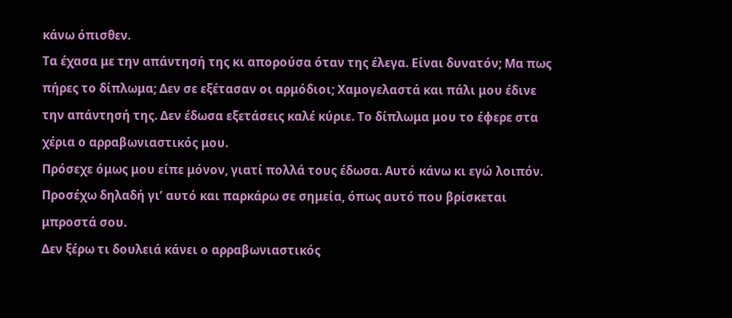κάνω όπισθεν.
Τα έχασα με την απάντησή της κι απορούσα όταν της έλεγα. Είναι δυνατόν; Μα πως πήρες το δίπλωμα; Δεν σε εξέτασαν οι αρμόδιοι; Χαμογελαστά και πάλι μου έδινε την απάντησή της. Δεν έδωσα εξετάσεις καλέ κύριε. Το δίπλωμα μου το έφερε στα χέρια ο αρραβωνιαστικός μου.
Πρόσεχε όμως μου είπε μόνον, γιατί πολλά τους έδωσα. Αυτό κάνω κι εγώ λοιπόν. Προσέχω δηλαδή γι’ αυτό και παρκάρω σε σημεία, όπως αυτό που βρίσκεται μπροστά σου.
Δεν ξέρω τι δουλειά κάνει ο αρραβωνιαστικός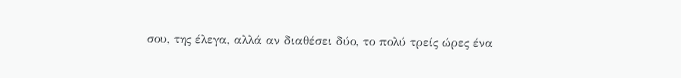σου, της έλεγα, αλλά αν διαθέσει δύο, το πολύ τρείς ώρες ένα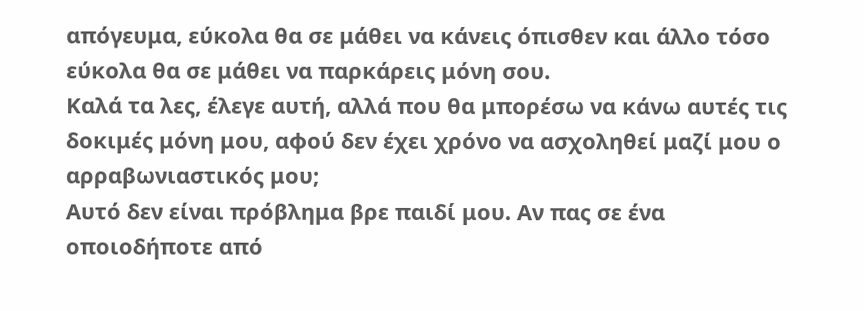απόγευμα, εύκολα θα σε μάθει να κάνεις όπισθεν και άλλο τόσο εύκολα θα σε μάθει να παρκάρεις μόνη σου.
Καλά τα λες, έλεγε αυτή, αλλά που θα μπορέσω να κάνω αυτές τις δοκιμές μόνη μου, αφού δεν έχει χρόνο να ασχοληθεί μαζί μου ο αρραβωνιαστικός μου;
Αυτό δεν είναι πρόβλημα βρε παιδί μου. Αν πας σε ένα οποιοδήποτε από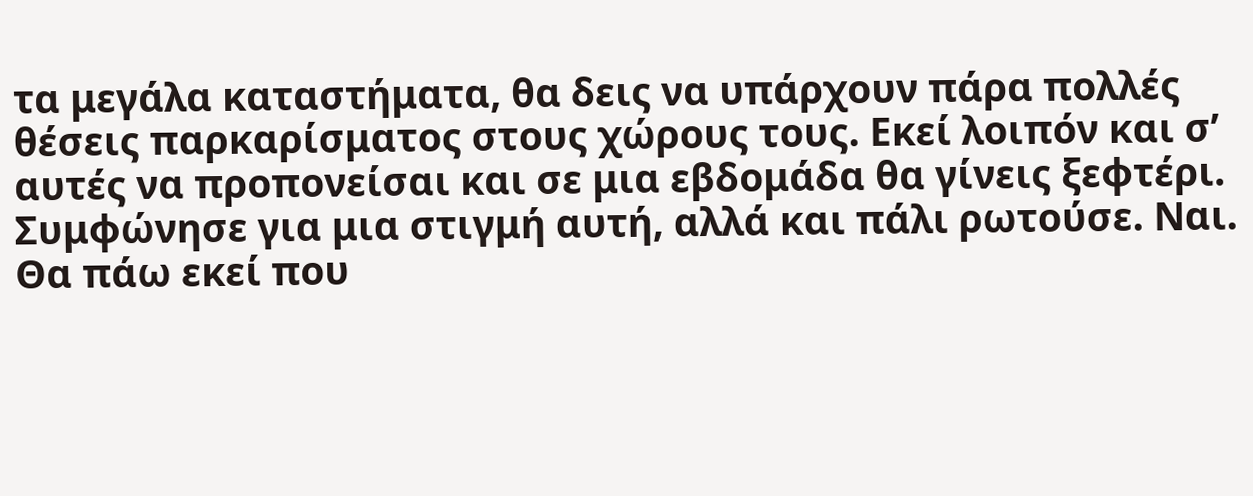τα μεγάλα καταστήματα, θα δεις να υπάρχουν πάρα πολλές θέσεις παρκαρίσματος στους χώρους τους. Εκεί λοιπόν και σ’ αυτές να προπονείσαι και σε μια εβδομάδα θα γίνεις ξεφτέρι.
Συμφώνησε για μια στιγμή αυτή, αλλά και πάλι ρωτούσε. Ναι. Θα πάω εκεί που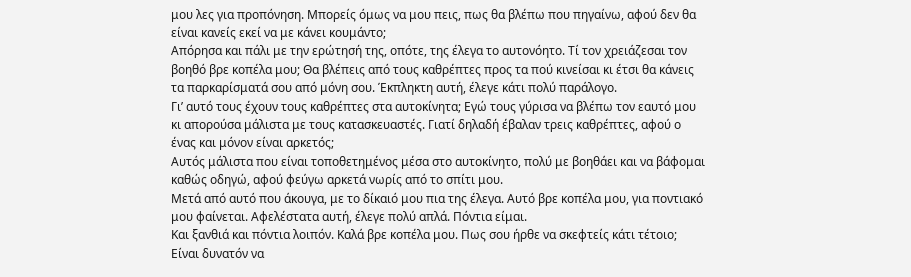μου λες για προπόνηση. Μπορείς όμως να μου πεις, πως θα βλέπω που πηγαίνω, αφού δεν θα είναι κανείς εκεί να με κάνει κουμάντο;
Απόρησα και πάλι με την ερώτησή της, οπότε, της έλεγα το αυτονόητο. Τί τον χρειάζεσαι τον βοηθό βρε κοπέλα μου; Θα βλέπεις από τους καθρέπτες προς τα πού κινείσαι κι έτσι θα κάνεις τα παρκαρίσματά σου από μόνη σου. Έκπληκτη αυτή, έλεγε κάτι πολύ παράλογο.
Γι’ αυτό τους έχουν τους καθρέπτες στα αυτοκίνητα; Εγώ τους γύρισα να βλέπω τον εαυτό μου κι απορούσα μάλιστα με τους κατασκευαστές. Γιατί δηλαδή έβαλαν τρεις καθρέπτες, αφού ο ένας και μόνον είναι αρκετός;
Αυτός μάλιστα που είναι τοποθετημένος μέσα στο αυτοκίνητο, πολύ με βοηθάει και να βάφομαι καθώς οδηγώ, αφού φεύγω αρκετά νωρίς από το σπίτι μου.
Μετά από αυτό που άκουγα, με το δίκαιό μου πια της έλεγα. Αυτό βρε κοπέλα μου, για ποντιακό μου φαίνεται. Αφελέστατα αυτή, έλεγε πολύ απλά. Πόντια είμαι.
Και ξανθιά και πόντια λοιπόν. Καλά βρε κοπέλα μου. Πως σου ήρθε να σκεφτείς κάτι τέτοιο; Είναι δυνατόν να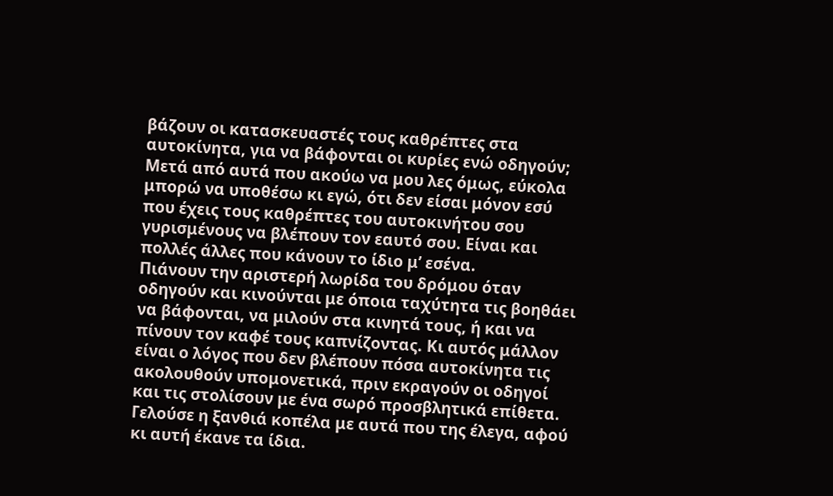βάζουν οι κατασκευαστές τους καθρέπτες στα αυτοκίνητα, για να βάφονται οι κυρίες ενώ οδηγούν;
Μετά από αυτά που ακούω να μου λες όμως, εύκολα μπορώ να υποθέσω κι εγώ, ότι δεν είσαι μόνον εσύ που έχεις τους καθρέπτες του αυτοκινήτου σου γυρισμένους να βλέπουν τον εαυτό σου. Είναι και πολλές άλλες που κάνουν το ίδιο μ’ εσένα.
Πιάνουν την αριστερή λωρίδα του δρόμου όταν οδηγούν και κινούνται με όποια ταχύτητα τις βοηθάει να βάφονται, να μιλούν στα κινητά τους, ή και να πίνουν τον καφέ τους καπνίζοντας. Κι αυτός μάλλον είναι ο λόγος που δεν βλέπουν πόσα αυτοκίνητα τις ακολουθούν υπομονετικά, πριν εκραγούν οι οδηγοί και τις στολίσουν με ένα σωρό προσβλητικά επίθετα.
Γελούσε η ξανθιά κοπέλα με αυτά που της έλεγα, αφού κι αυτή έκανε τα ίδια.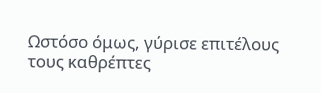Ωστόσο όμως, γύρισε επιτέλους τους καθρέπτες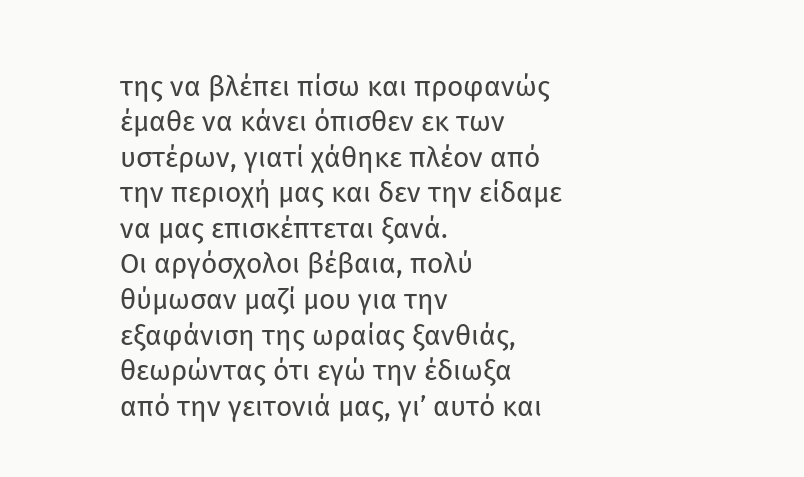της να βλέπει πίσω και προφανώς έμαθε να κάνει όπισθεν εκ των υστέρων, γιατί χάθηκε πλέον από την περιοχή μας και δεν την είδαμε να μας επισκέπτεται ξανά.
Οι αργόσχολοι βέβαια, πολύ θύμωσαν μαζί μου για την εξαφάνιση της ωραίας ξανθιάς, θεωρώντας ότι εγώ την έδιωξα από την γειτονιά μας, γι’ αυτό και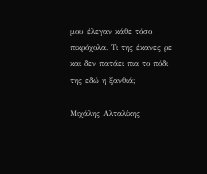μου έλεγαν κάθε τόσο πικρόχολα. Τι της έκανες ρε και δεν πατάει πια το πόδι της εδώ η ξανθιά;

Μιχάλης Αλταλίκης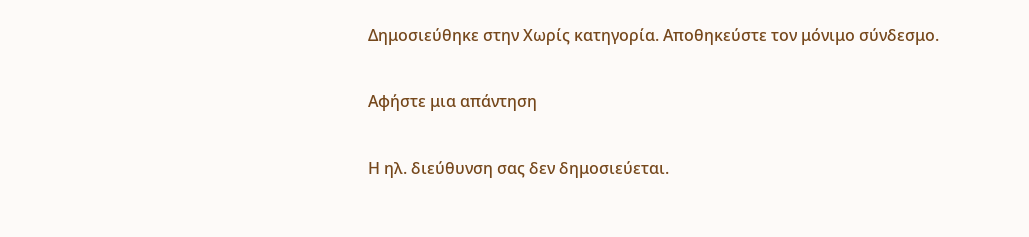Δημοσιεύθηκε στην Χωρίς κατηγορία. Αποθηκεύστε τον μόνιμο σύνδεσμο.

Αφήστε μια απάντηση

Η ηλ. διεύθυνση σας δεν δημοσιεύεται.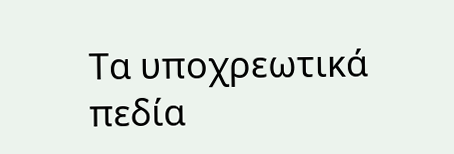Τα υποχρεωτικά πεδία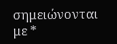σημειώνονται με *